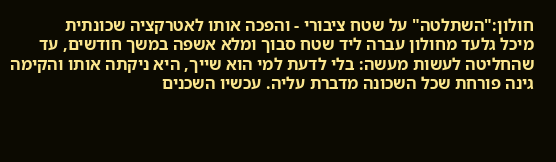חולון:"השתלטה" על שטח ציבורי - והפכה אותו לאטרקציה שכונתית
מיכל גלעד מחולון עברה ליד שטח סבוך ומלא אשפה במשך חודשים, עד שהחליטה לעשות מעשה: בלי לדעת למי הוא שייך, היא ניקתה אותו והקימה גינה פורחת שכל השכונה מדברת עליה. עכשיו השכנים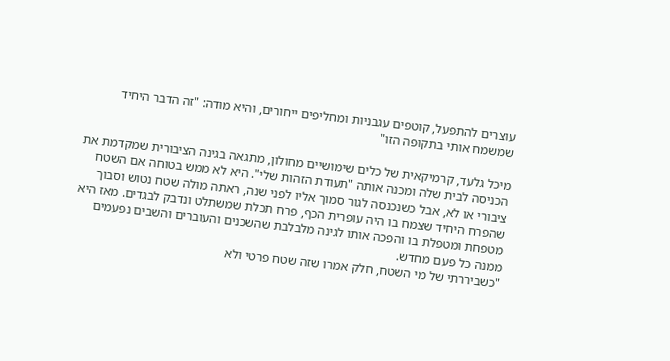עוצרים להתפעל, קוטפים עגבניות ומחליפים ייחורים, והיא מודה: "זה הדבר היחיד שמשמח אותי בתקופה הזו"

מיכל גלעד, קרמיקאית של כלים שימושיים מחולון, מתגאה בגינה הציבורית שמקדמת את הכניסה לבית שלה ומכנה אותה "תעודת הזהות שלי". היא לא ממש בטוחה אם השטח ציבורי או לא, אבל כשנכנסה לגור סמוך אליו לפני שנה, ראתה מולה שטח נטוש וסבוך שהפרח היחיד שצמח בו היה עופרית הכף, פרח תכלת שמשתלט ונדבק לבגדים. מאז היא מטפחת ומטפלת בו והפכה אותו לגינה מלבלבת שהשכנים והעוברים והשבים נפעמים ממנה כל פעם מחדש.
"כשביררתי של מי השטח, חלק אמרו שזה שטח פרטי ולא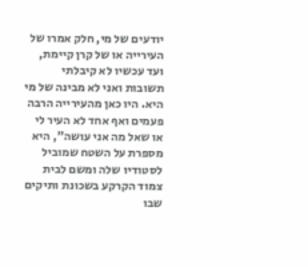יודעים של מי, חלק אמרו של העירייה או של קרן קיימת, ועד עכשיו לא קיבלתי תשובות ואני לא מבינה של מי היא. היו כאן מהעירייה הרבה פעמים ואף אחד לא העיר לי או שאל מה אני עושה", היא מספרת על השטח שמוביל לסטודיו שלה ומשם לבית צמוד הקרקע בשכונת ותיקים שבו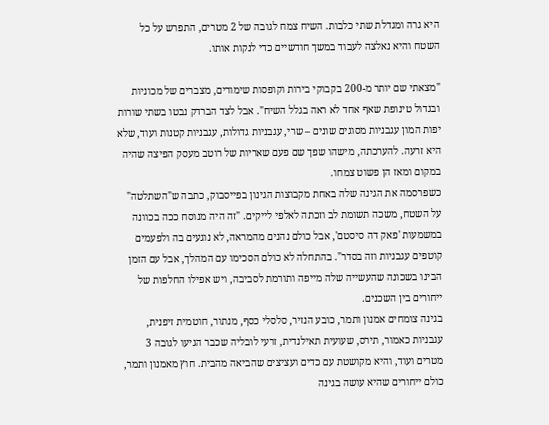היא גרה ומגדלת שתי כלבות. השיח צמח לגובה של 2 מטרים, התפרש על כל השטח והיא נאלצה לעבוד במשך חודשיים כדי לנקות אותו.

"מצאתי שם יותר מ-200 בקבוקי בירות וקופסות שימורים, מצברים של מכוניות ובגדול טינופת שאף אחד לא ראה בגלל השיח". אבל לצד הברדק נבטו בשתי שורות יפות המון עגבניות מסוגים שונים – שרי, עגבניות גדולות, עגבניות קטנות ועוד, שלא היא זרעה. להערכתה, מישהו שפך שם פעם שאריות של רוטב מעסק הפיצה שהיה במקום ומאז הן פשוט צמחו.
כשפרסמה את הגינה שלה באחת מקבוצות הגינון בפייסבוק, כתבה ש"השתלטה" על השטח, משכה תשומת לב וזכתה לאלפי לייקים. "זה היה מנוסח ככה בכוונה במשמעות 'פאק דה סיסטם', אבל כולם נהנים מהמראה, לא נוגעים בה ולפעמים קוטפים עגבניות וזה בסדר". בהתחלה לא כולם הסכימו עם המהלך, אבל עם הזמן הבינו בשכונה שהעשייה שלה מייפה ותורמת לסביבה, ויש אפילו החלפות של ייחורים בין השכנים.
בגינה צומחים אמנון ותמר, כובע הנזיר, סלסלי כסף, מנתור, חוטמית זיפנית, עגבניות כאמור, תירס, שעועית תאילנדית, זרעי לובליה שכבר הגיעו לגובה 3 מטרים ועוד, והיא מקושטת עם כדים ועציצים שהביאה מהבית. חוץ מאמנון ותמר, כולם ייחורים שהיא עושה בגינה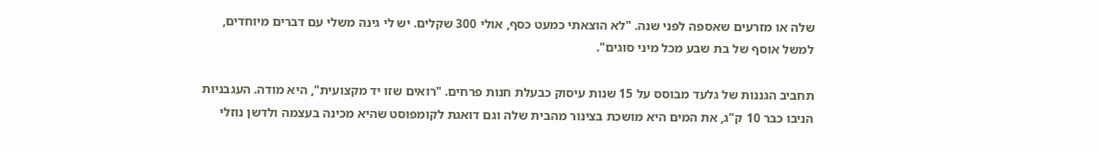שלה או מזרעים שאספה לפני שנה. "לא הוצאתי כמעט כסף, אולי 300 שקלים. יש לי גינה משלי עם דברים מיוחדים, למשל אוסף של בת שבע מכל מיני סוגים".

תחביב הגננות של גלעד מבוסס על 15 שנות עיסוק כבעלת חנות פרחים. "רואים שזו יד מקצועית", היא מודה. העגבניות הניבו כבר 10 ק"ג, את המים היא מושכת בצינור מהבית שלה וגם דואגת לקומפוסט שהיא מכינה בעצמה ולדשן נוזלי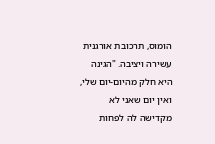הומוס, תרכובת אורגנית עשירה ויציבה. "הגינה היא חלק מהיום-יום שלי, ואין יום שאני לא מקדישה לה לפחות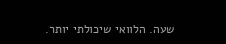שעה. הלוואי שיכולתי יותר.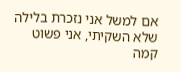אם למשל אני נזכרת בלילה שלא השקיתי, אני פשוט קמה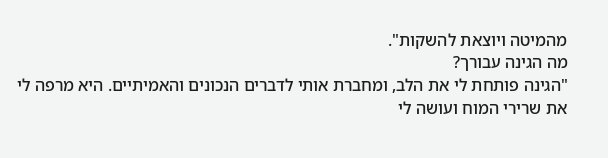מהמיטה ויוצאת להשקות".
מה הגינה עבורך?
"הגינה פותחת לי את הלב, ומחברת אותי לדברים הנכונים והאמיתיים. היא מרפה לי את שרירי המוח ועושה לי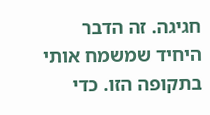חגיגה. זה הדבר היחיד שמשמח אותי בתקופה הזו. כדי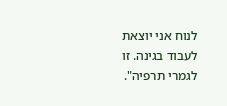לנוח אני יוצאת לעבוד בגינה. זו לגמרי תרפיה".